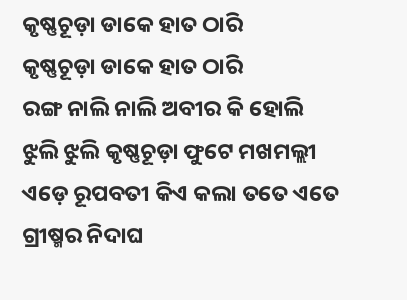କୃଷ୍ଣଚୂଡ଼ା ଡାକେ ହାତ ଠାରି
କୃଷ୍ଣଚୂଡ଼ା ଡାକେ ହାତ ଠାରି
ରଙ୍ଗ ନାଲି ନାଲି ଅବୀର କି ହୋଲି
ଝୁଲି ଝୁଲି କୃଷ୍ଣଚୂଡ଼ା ଫୁଟେ ମଖମଲ୍ଲୀ
ଏଡ଼େ ରୂପବତୀ କିଏ କଲା ତତେ ଏତେ
ଗ୍ରୀଷ୍ମର ନିଦାଘ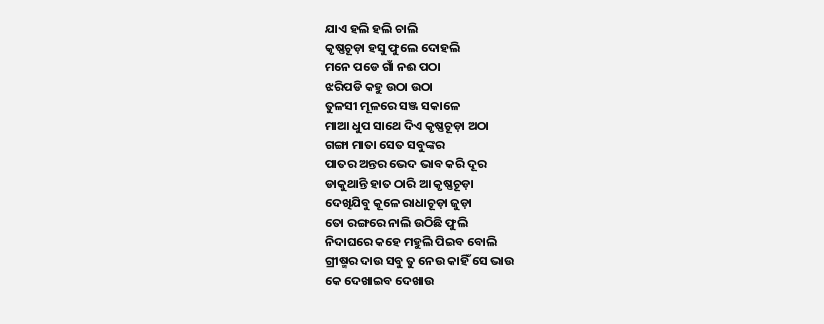ଯାଏ ହଲି ହଲି ଚାଲି
କୃଷ୍ଣଚୂଡ଼ା ହସୁ ଫୁଲେ ଦୋହଲି
ମନେ ପଡେ ଗାଁ ନଈ ପଠା
ଝରିପଡି କହୁ ଉଠା ଉଠା
ତୁଳସୀ ମୂଳରେ ସଞ୍ଜ ସକାଳେ
ମାଆ ଧୁପ ସାଥେ ଦିଏ କୃଷ୍ଣଚୂଡ଼ା ଅଠା
ଗଙ୍ଗା ମାତା ସେତ ସବୁଙ୍କର
ପାତର ଅନ୍ତର ଭେଦ ଭାବ କରି ଦୂର
ଡାକୁଥାନ୍ତି ହାତ ଠାରି ଆ କୃଷ୍ଣଚୂଡ଼ା
ଦେଖିଯିବୁ କୂଳେ ରାଧାଚୂଡ଼ା ଜୁଡ଼ା
ତୋ ରଙ୍ଗରେ ନାଲି ଉଠିଛି ଫୁଲି
ନିଦାଘରେ କହେ ମହୁଲି ପିଇବ ବୋଲି
ଗ୍ରୀଷ୍ମର ଦାଉ ସବୁ ତୁ ନେଉ କାହିଁ ସେ ଭାଉ
କେ ଦେଖାଇବ ଦେଖାଉ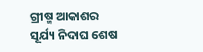ଗ୍ରୀଷ୍ମ ଆକାଶର ସୂର୍ଯ୍ୟ ନିଦାଘ ଶେଷ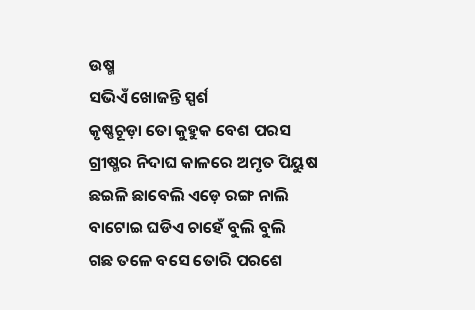ଉଷ୍ମ
ସଭିଏଁ ଖୋଜନ୍ତି ସ୍ପର୍ଶ
କୃଷ୍ଣଚୂଡ଼ା ତୋ କୁହୁକ ବେଶ ପରସ
ଗ୍ରୀଷ୍ମର ନିଦାଘ କାଳରେ ଅମୃତ ପିୟୁଷ
ଛଇଳି ଛାବେଲି ଏଡ଼େ ରଙ୍ଗ ନାଲି
ବାଟୋଇ ଘଡିଏ ଚାହେଁ ବୁଲି ବୁଲି
ଗଛ ତଳେ ବସେ ତୋରି ପରଶେ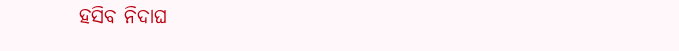ହସିବ ନିଦାଘ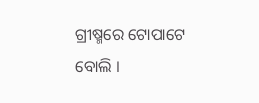ଗ୍ରୀଷ୍ମରେ ଟୋପାଟେ ବୋଲି ।